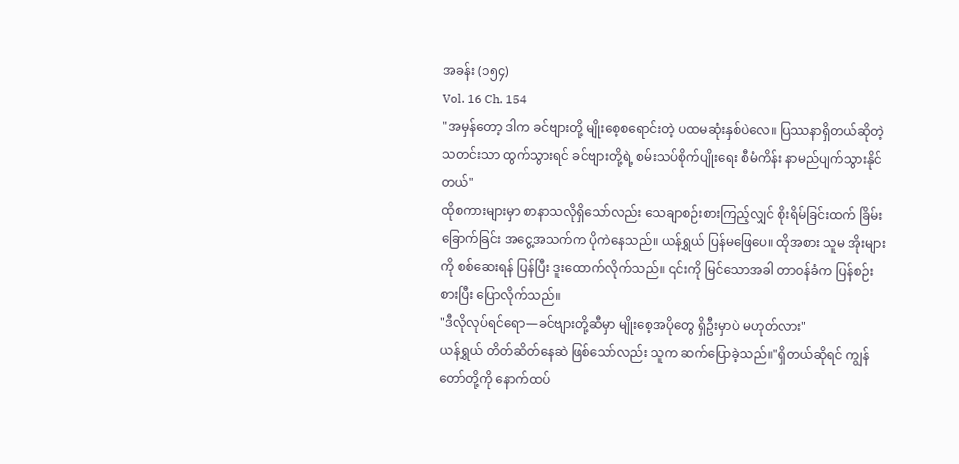အခန်း (၁၅၄)
Vol. 16 Ch. 154
"အမှန်တော့ ဒါက ခင်ဗျားတို့ မျိုးစေ့စရောင်းတဲ့ ပထမဆုံးနှစ်ပဲလေ။ ပြဿနာရှိတယ်ဆိုတဲ့ သတင်းသာ ထွက်သွားရင် ခင်ဗျားတို့ရဲ့ စမ်းသပ်စိုက်ပျိုးရေး စီမံကိန်း နာမည်ပျက်သွားနိုင်တယ်"
ထိုစကားများမှာ စာနာသလိုရှိသော်လည်း သေချာစဉ်းစားကြည့်လျှင် စိုးရိမ်ခြင်းထက် ခြိမ်းခြောက်ခြင်း အငွေ့အသက်က ပိုကဲနေသည်။ ယန်ရွှယ် ပြန်မဖြေပေ။ ထိုအစား သူမ အိုးများကို စစ်ဆေးရန် ပြန်ပြီး ဒူးထောက်လိုက်သည်။ ၎င်းကို မြင်သောအခါ တာဝန်ခံက ပြန်စဉ်းစားပြီး ပြောလိုက်သည်။
"ဒီလိုလုပ်ရင်ရော—ခင်ဗျားတို့ဆီမှာ မျိုးစေ့အပိုတွေ ရှိဦးမှာပဲ မဟုတ်လား"
ယန်ရွှယ် တိတ်ဆိတ်နေဆဲ ဖြစ်သော်လည်း သူက ဆက်ပြောခဲ့သည်။"ရှိတယ်ဆိုရင် ကျွန်တော်တို့ကို နောက်ထပ်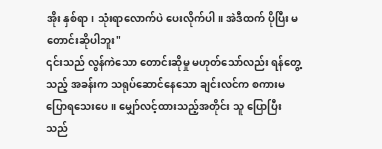အိုး နှစ်ရာ၊ သုံးရာလောက်ပဲ ပေးလိုက်ပါ။ အဲဒီထက် ပိုပြီး မတောင်းဆိုပါဘူး"
၎င်းသည် လွန်ကဲသော တောင်းဆိုမှု မဟုတ်သော်လည်း ရန်တွေ့သည့် အခန်းက သရုပ်ဆောင်နေသော ချင်းလင်က စကားမပြောရသေးပေ။ မျှော်လင့်ထားသည့်အတိုင်း သူ ပြောပြီးသည်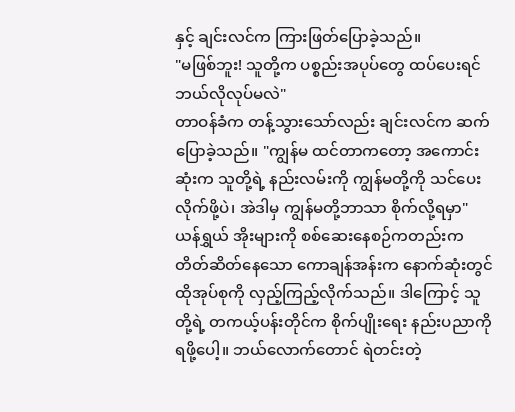နှင့် ချင်းလင်က ကြားဖြတ်ပြောခဲ့သည်။
"မဖြစ်ဘူး! သူတို့က ပစ္စည်းအပုပ်တွေ ထပ်ပေးရင် ဘယ်လိုလုပ်မလဲ"
တာဝန်ခံက တန့်သွားသော်လည်း ချင်းလင်က ဆက်ပြောခဲ့သည်။ "ကျွန်မ ထင်တာကတော့ အကောင်းဆုံးက သူတို့ရဲ့ နည်းလမ်းကို ကျွန်မတို့ကို သင်ပေးလိုက်ဖို့ပဲ၊ အဲဒါမှ ကျွန်မတို့ဘာသာ စိုက်လို့ရမှာ"
ယန်ရွှယ် အိုးများကို စစ်ဆေးနေစဉ်ကတည်းက တိတ်ဆိတ်နေသော ကောချန်အန်းက နောက်ဆုံးတွင် ထိုအုပ်စုကို လှည့်ကြည့်လိုက်သည်။ ဒါကြောင့် သူတို့ရဲ့ တကယ့်ပန်းတိုင်က စိုက်ပျိုးရေး နည်းပညာကို ရဖို့ပေါ့။ ဘယ်လောက်တောင် ရဲတင်းတဲ့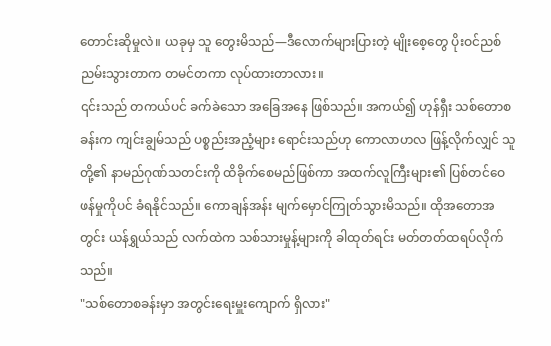တောင်းဆိုမှုလဲ။ ယခုမှ သူ တွေးမိသည်—ဒီလောက်များပြားတဲ့ မျိုးစေ့တွေ ပိုးဝင်ညစ်ညမ်းသွားတာက တမင်တကာ လုပ်ထားတာလား။
၎င်းသည် တကယ်ပင် ခက်ခဲသော အခြေအနေ ဖြစ်သည်။ အကယ်၍ ဟုန်ရှီး သစ်တောစခန်းက ကျင်းချွမ်သည် ပစ္စည်းအညံ့များ ရောင်းသည်ဟု ကောလာဟလ ဖြန့်လိုက်လျှင် သူတို့၏ နာမည်ဂုဏ်သတင်းကို ထိခိုက်စေမည်ဖြစ်ကာ အထက်လူကြီးများ၏ ပြစ်တင်ဝေဖန်မှုကိုပင် ခံရနိုင်သည်။ ကောချန်အန်း မျက်မှောင်ကြုတ်သွားမိသည်။ ထိုအတောအတွင်း ယန်ရွှယ်သည် လက်ထဲက သစ်သားမှုန့်များကို ခါထုတ်ရင်း မတ်တတ်ထရပ်လိုက်သည်။
"သစ်တောစခန်းမှာ အတွင်းရေးမှူးကျောက် ရှိလား"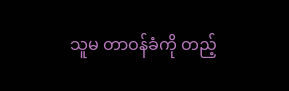သူမ တာဝန်ခံကို တည့်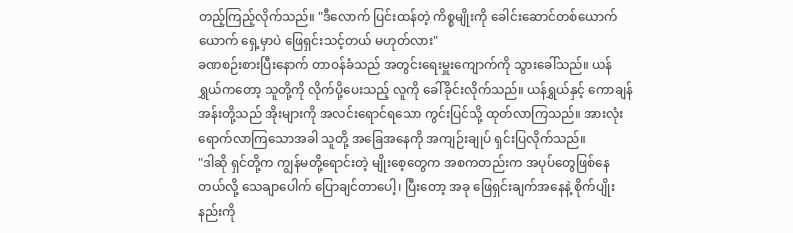တည့်ကြည့်လိုက်သည်။ "ဒီလောက် ပြင်းထန်တဲ့ ကိစ္စမျိုးကို ခေါင်းဆောင်တစ်ယောက်ယောက် ရှေ့မှာပဲ ဖြေရှင်းသင့်တယ် မဟုတ်လား"
ခဏစဉ်းစားပြီးနောက် တာဝန်ခံသည် အတွင်းရေးမှူးကျောက်ကို သွားခေါ်သည်။ ယန်ရွှယ်ကတော့ သူတို့ကို လိုက်ပို့ပေးသည့် လူကို ခေါ်ခိုင်းလိုက်သည်။ ယန်ရွှယ်နှင့် ကောချန်အန်းတို့သည် အိုးများကို အလင်းရောင်ရသော ကွင်းပြင်သို့ ထုတ်လာကြသည်။ အားလုံး ရောက်လာကြသောအခါ သူတို့ အခြေအနေကို အကျဉ်းချုပ် ရှင်းပြလိုက်သည်။
"ဒါဆို ရှင်တို့က ကျွန်မတို့ရောင်းတဲ့ မျိုးစေ့တွေက အစကတည်းက အပုပ်တွေဖြစ်နေတယ်လို့ သေချာပေါက် ပြောချင်တာပေါ့၊ ပြီးတော့ အခု ဖြေရှင်းချက်အနေနဲ့ စိုက်ပျိုးနည်းကို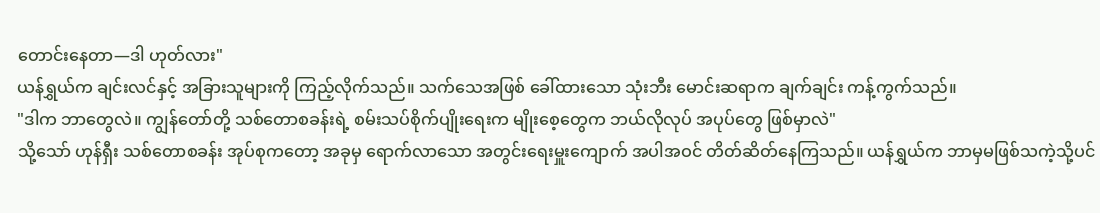တောင်းနေတာ—ဒါ ဟုတ်လား"
ယန်ရွှယ်က ချင်းလင်နှင့် အခြားသူများကို ကြည့်လိုက်သည်။ သက်သေအဖြစ် ခေါ်ထားသော သုံးဘီး မောင်းဆရာက ချက်ချင်း ကန့်ကွက်သည်။
"ဒါက ဘာတွေလဲ။ ကျွန်တော်တို့ သစ်တောစခန်းရဲ့ စမ်းသပ်စိုက်ပျိုးရေးက မျိုးစေ့တွေက ဘယ်လိုလုပ် အပုပ်တွေ ဖြစ်မှာလဲ"
သို့သော် ဟုန်ရှီး သစ်တောစခန်း အုပ်စုကတော့ အခုမှ ရောက်လာသော အတွင်းရေးမှူးကျောက် အပါအဝင် တိတ်ဆိတ်နေကြသည်။ ယန်ရွှယ်က ဘာမှမဖြစ်သကဲ့သို့ပင်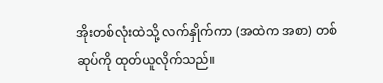အိုးတစ်လုံးထဲသို့ လက်နှိုက်ကာ (အထဲက အစာ) တစ်ဆုပ်ကို ထုတ်ယူလိုက်သည်။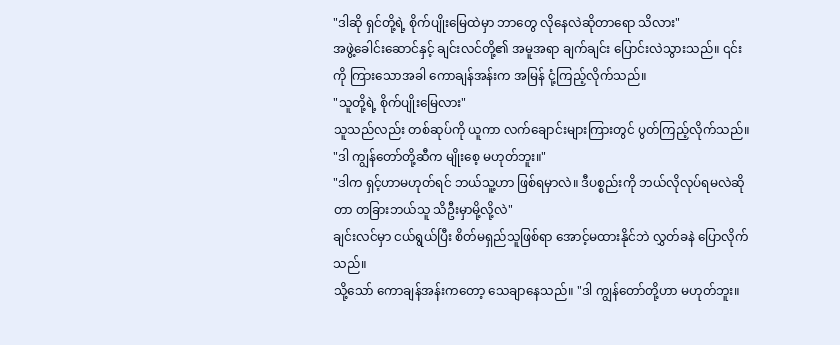"ဒါဆို ရှင်တို့ရဲ့ စိုက်ပျိုးမြေထဲမှာ ဘာတွေ လိုနေလဲဆိုတာရော သိလား"
အဖွဲ့ခေါင်းဆောင်နှင့် ချင်းလင်တို့၏ အမူအရာ ချက်ချင်း ပြောင်းလဲသွားသည်။ ၎င်းကို ကြားသောအခါ ကောချန်အန်းက အမြန် ငုံ့ကြည့်လိုက်သည်။
"သူတို့ရဲ့ စိုက်ပျိုးမြေလား"
သူသည်လည်း တစ်ဆုပ်ကို ယူကာ လက်ချောင်းများကြားတွင် ပွတ်ကြည့်လိုက်သည်။ "ဒါ ကျွန်တော်တို့ဆီက မျိုးစေ့ မဟုတ်ဘူး။"
"ဒါက ရှင့်ဟာမဟုတ်ရင် ဘယ်သူ့ဟာ ဖြစ်ရမှာလဲ။ ဒီပစ္စည်းကို ဘယ်လိုလုပ်ရမလဲဆိုတာ တခြားဘယ်သူ သိဦးမှာမို့လို့လဲ"
ချင်းလင်မှာ ငယ်ရွယ်ပြီး စိတ်မရှည်သူဖြစ်ရာ အောင့်မထားနိုင်ဘဲ လွှတ်ခနဲ ပြောလိုက်သည်။
သို့သော် ကောချန်အန်းကတော့ သေချာနေသည်။ "ဒါ ကျွန်တော်တို့ဟာ မဟုတ်ဘူး။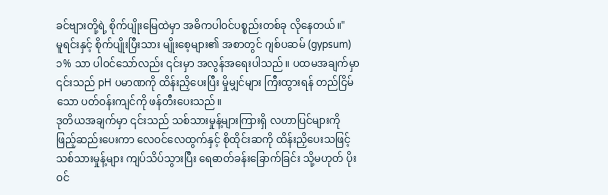ခင်ဗျားတို့ရဲ့ စိုက်ပျိုးမြေထဲမှာ အဓိကပါဝင်ပစ္စည်းတစ်ခု လိုနေတယ်။"
မူရင်းနှင့် စိုက်ပျိုးပြီးသား မျိုးစေ့များ၏ အစာတွင် ဂျစ်ပဆမ် (gypsum) ၁% သာ ပါဝင်သော်လည်း ၎င်းမှာ အလွန်အရေးပါသည်။ ပထမအချက်မှာ ၎င်းသည် pH ပမာဏကို ထိန်းညှိပေးပြီး မှိုမျှင်များ ကြီးထွားရန် တည်ငြိမ်သော ပတ်ဝန်းကျင်ကို ဖန်တီးပေးသည်။
ဒုတိယအချက်မှာ ၎င်းသည် သစ်သားမှုန့်များကြားရှိ လဟာပြင်များကို ဖြည့်ဆည်းပေးကာ လေဝင်လေထွက်နှင့် စိုထိုင်းဆကို ထိန်းညှိပေးသဖြင့် သစ်သားမှုန့်များ ကျပ်သိပ်သွားပြီး ရေဓာတ်ခန်းခြောက်ခြင်း သို့မဟုတ် ပိုးဝင်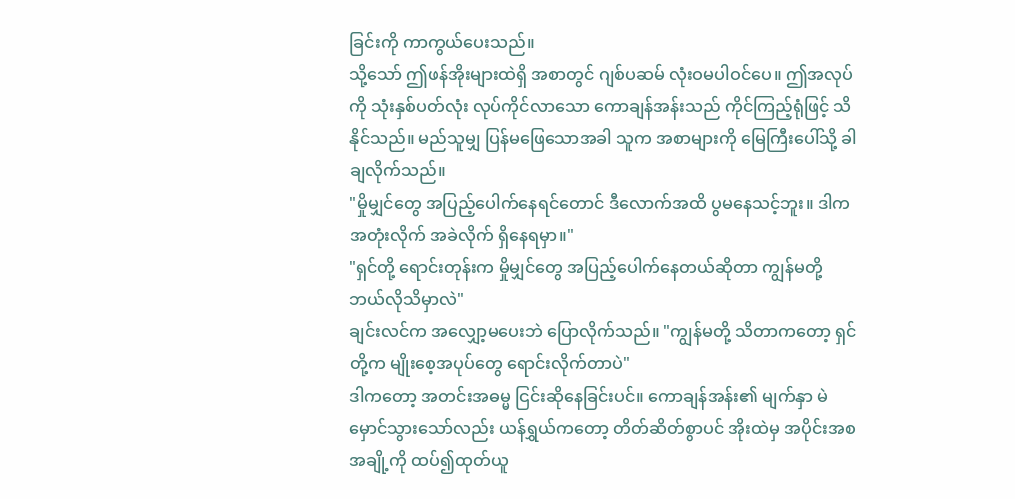ခြင်းကို ကာကွယ်ပေးသည်။
သို့သော် ဤဖန်အိုးများထဲရှိ အစာတွင် ဂျစ်ပဆမ် လုံးဝမပါဝင်ပေ။ ဤအလုပ်ကို သုံးနှစ်ပတ်လုံး လုပ်ကိုင်လာသော ကောချန်အန်းသည် ကိုင်ကြည့်ရုံဖြင့် သိနိုင်သည်။ မည်သူမျှ ပြန်မဖြေသောအခါ သူက အစာများကို မြေကြီးပေါ်သို့ ခါချလိုက်သည်။
"မှိုမျှင်တွေ အပြည့်ပေါက်နေရင်တောင် ဒီလောက်အထိ ပွမနေသင့်ဘူး။ ဒါက အတုံးလိုက် အခဲလိုက် ရှိနေရမှာ။"
"ရှင်တို့ ရောင်းတုန်းက မှိုမျှင်တွေ အပြည့်ပေါက်နေတယ်ဆိုတာ ကျွန်မတို့ ဘယ်လိုသိမှာလဲ"
ချင်းလင်က အလျှော့မပေးဘဲ ပြောလိုက်သည်။ "ကျွန်မတို့ သိတာကတော့ ရှင်တို့က မျိုးစေ့အပုပ်တွေ ရောင်းလိုက်တာပဲ"
ဒါကတော့ အတင်းအဓမ္မ ငြင်းဆိုနေခြင်းပင်။ ကောချန်အန်း၏ မျက်နှာ မဲမှောင်သွားသော်လည်း ယန်ရွှယ်ကတော့ တိတ်ဆိတ်စွာပင် အိုးထဲမှ အပိုင်းအစ အချို့ကို ထပ်၍ထုတ်ယူ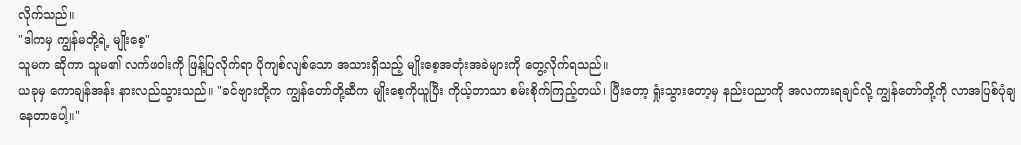လိုက်သည်။
"ဒါကမှ ကျွန်မတို့ရဲ့ မျိုးစေ့"
သူမက ဆိုကာ သူမ၏ လက်ဖဝါးကို ဖြန့်ပြလိုက်ရာ ပိုကျစ်လျစ်သော အသားရှိသည့် မျိုးစေ့အတုံးအခဲများကို တွေ့လိုက်ရသည်။
ယခုမှ ကောချန်အန်း နားလည်သွားသည်။ "ခင်ဗျားတို့က ကျွန်တော်တို့ဆီက မျိုးစေ့ကိုယူပြီး ကိုယ့်ဘာသာ စမ်းစိုက်ကြည့်တယ်၊ ပြီးတော့ ရှုံးသွားတော့မှ နည်းပညာကို အလကားရချင်လို့ ကျွန်တော်တို့ကို လာအပြစ်ပုံချနေတာပေါ့။"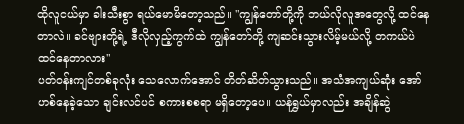ထိုလူငယ်မှာ ခါးသီးစွာ ရယ်မောမိတော့သည်။ "ကျွန်တော်တို့ကို ဘယ်လိုလူအတွေလို့ ထင်နေတာလဲ။ ခင်ဗျားတို့ရဲ့ ဒီလိုလှည့်ကွက်ထဲ ကျွန်တော်တို့ ကျဆင်းသွားလိမ့်မယ်လို့ တကယ်ပဲ ထင်နေတာလား"
ပတ်ဝန်းကျင်တစ်ခုလုံး သေလောက်အောင် တိတ်ဆိတ်သွားသည်။ အသံအကျယ်ဆုံး အော်ဟစ်နေခဲ့သော ချင်းလင်ပင် စကားစစရာ မရှိတော့ပေ။ ယန်ရွှယ်မှာလည်း အချိန်ဆွဲ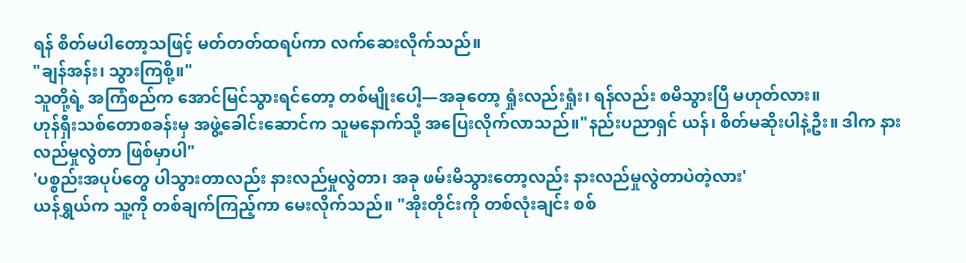ရန် စိတ်မပါတော့သဖြင့် မတ်တတ်ထရပ်ကာ လက်ဆေးလိုက်သည်။
"ချန်အန်း၊ သွားကြစို့။"
သူတို့ရဲ့ အကြံစည်က အောင်မြင်သွားရင်တော့ တစ်မျိုးပေါ့—အခုတော့ ရှုံးလည်းရှုံး၊ ရန်လည်း စမိသွားပြီ မဟုတ်လား။
ဟုန်ရှီးသစ်တောစခန်းမှ အဖွဲ့ခေါင်းဆောင်က သူမနောက်သို့ အပြေးလိုက်လာသည်။"နည်းပညာရှင် ယန်၊ စိတ်မဆိုးပါနဲ့ဦး။ ဒါက နားလည်မှုလွဲတာ ဖြစ်မှာပါ"
'ပစ္စည်းအပုပ်တွေ ပါသွားတာလည်း နားလည်မှုလွဲတာ၊ အခု ဖမ်းမိသွားတော့လည်း နားလည်မှုလွဲတာပဲတဲ့လား'
ယန်ရွှယ်က သူ့ကို တစ်ချက်ကြည့်ကာ မေးလိုက်သည်။ "အိုးတိုင်းကို တစ်လုံးချင်း စစ်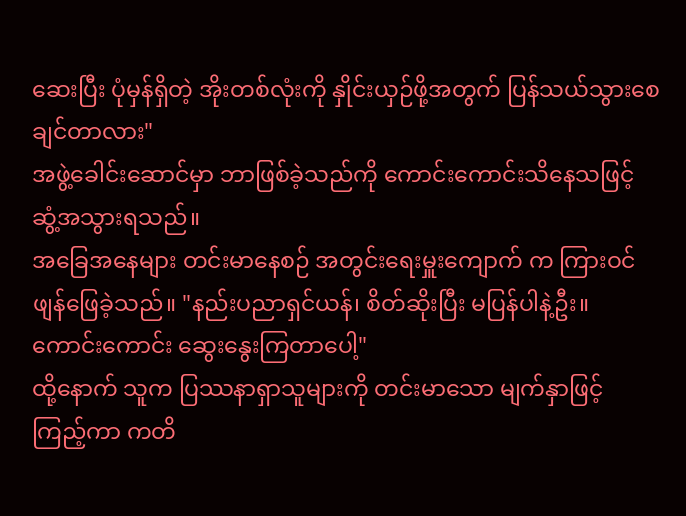ဆေးပြီး ပုံမှန်ရှိတဲ့ အိုးတစ်လုံးကို နှိုင်းယှဉ်ဖို့အတွက် ပြန်သယ်သွားစေချင်တာလား"
အဖွဲ့ခေါင်းဆောင်မှာ ဘာဖြစ်ခဲ့သည်ကို ကောင်းကောင်းသိနေသဖြင့် ဆွံ့အသွားရသည်။
အခြေအနေများ တင်းမာနေစဉ် အတွင်းရေးမှူးကျောက် က ကြားဝင်ဖျန်ဖြေခဲ့သည်။ "နည်းပညာရှင်ယန်၊ စိတ်ဆိုးပြီး မပြန်ပါနဲ့ဦး။ ကောင်းကောင်း ဆွေးနွေးကြတာပေါ့"
ထို့နောက် သူက ပြဿနာရှာသူများကို တင်းမာသော မျက်နှာဖြင့် ကြည့်ကာ ကတိ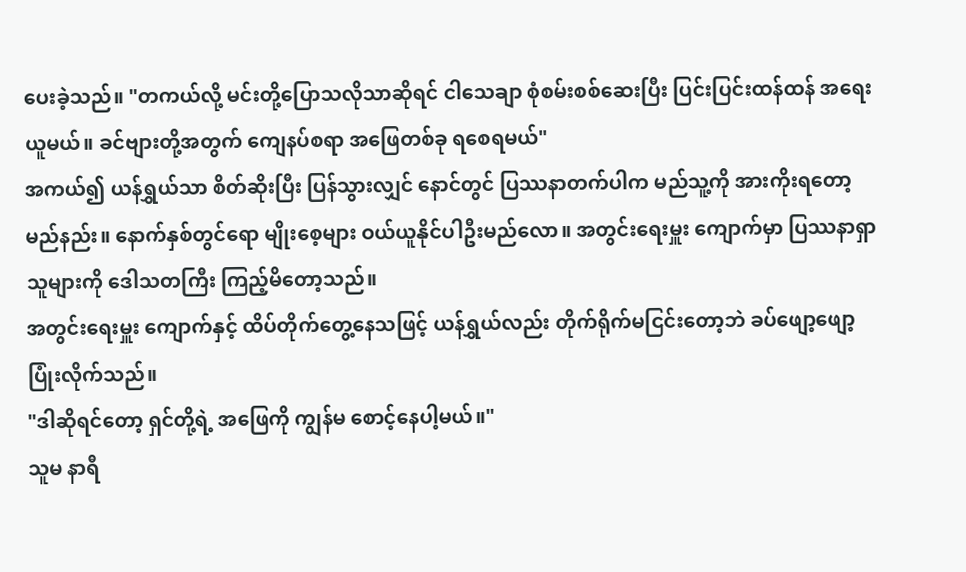ပေးခဲ့သည်။ "တကယ်လို့ မင်းတို့ပြောသလိုသာဆိုရင် ငါသေချာ စုံစမ်းစစ်ဆေးပြီး ပြင်းပြင်းထန်ထန် အရေးယူမယ်။ ခင်ဗျားတို့အတွက် ကျေနပ်စရာ အဖြေတစ်ခု ရစေရမယ်"
အကယ်၍ ယန်ရွှယ်သာ စိတ်ဆိုးပြီး ပြန်သွားလျှင် နောင်တွင် ပြဿနာတက်ပါက မည်သူ့ကို အားကိုးရတော့မည်နည်း။ နောက်နှစ်တွင်ရော မျိုးစေ့များ ဝယ်ယူနိုင်ပါဦးမည်လော။ အတွင်းရေးမှူး ကျောက်မှာ ပြဿနာရှာသူများကို ဒေါသတကြီး ကြည့်မိတော့သည်။
အတွင်းရေးမှူး ကျောက်နှင့် ထိပ်တိုက်တွေ့နေသဖြင့် ယန်ရွှယ်လည်း တိုက်ရိုက်မငြင်းတော့ဘဲ ခပ်ဖျော့ဖျော့ ပြုံးလိုက်သည်။
"ဒါဆိုရင်တော့ ရှင်တို့ရဲ့ အဖြေကို ကျွန်မ စောင့်နေပါ့မယ်။"
သူမ နာရီ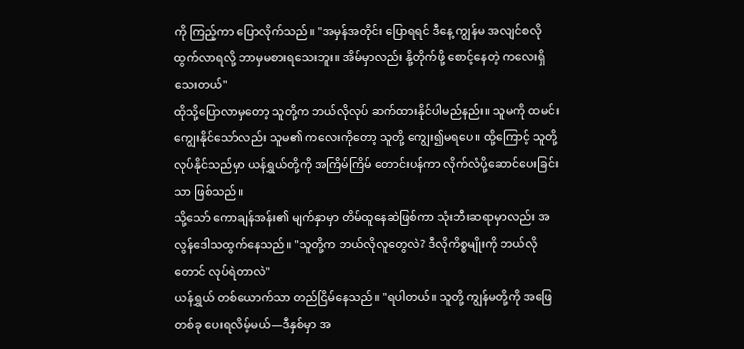ကို ကြည့်ကာ ပြောလိုက်သည်။ "အမှန်အတိုင်း ပြောရရင် ဒီနေ့ ကျွန်မ အလျင်စလို ထွက်လာရလို့ ဘာမှမစားရသေးဘူး။ အိမ်မှာလည်း နို့တိုက်ဖို့ စောင့်နေတဲ့ ကလေးရှိသေးတယ်"
ထိုသို့ပြောလာမှတော့ သူတို့က ဘယ်လိုလုပ် ဆက်ထားနိုင်ပါမည်နည်း။ သူမကို ထမင်းကျွေးနိုင်သော်လည်း သူမ၏ ကလေးကိုတော့ သူတို့ ကျွေး၍မရပေ။ ထို့ကြောင့် သူတို့လုပ်နိုင်သည်မှာ ယန်ရွှယ်တို့ကို အကြိမ်ကြိမ် တောင်းပန်ကာ လိုက်လံပို့ဆောင်ပေးခြင်းသာ ဖြစ်သည်။
သို့သော် ကောချန်အန်း၏ မျက်နှာမှာ တိမ်ထူနေဆဲဖြစ်ကာ သုံးဘီးဆရာမှာလည်း အလွန်ဒေါသထွက်နေသည်။ "သူတို့က ဘယ်လိုလူတွေလဲ? ဒီလိုကိစ္စမျိုးကို ဘယ်လိုတောင် လုပ်ရဲတာလဲ"
ယန်ရွှယ် တစ်ယောက်သာ တည်ငြိမ်နေသည်။ "ရပါတယ်။ သူတို့ ကျွန်မတို့ကို အဖြေတစ်ခု ပေးရလိမ့်မယ်—ဒီနှစ်မှာ အ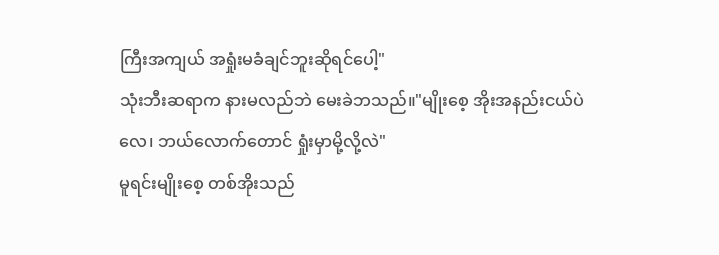ကြီးအကျယ် အရှုံးမခံချင်ဘူးဆိုရင်ပေါ့"
သုံးဘီးဆရာက နားမလည်ဘဲ မေးခဲဘသည်။"မျိုးစေ့ အိုးအနည်းငယ်ပဲလေ၊ ဘယ်လောက်တောင် ရှုံးမှာမို့လို့လဲ"
မူရင်းမျိုးစေ့ တစ်အိုးသည်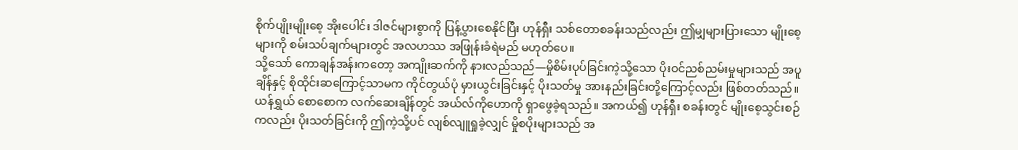စိုက်ပျိုးမျိုးစေ့ အိုးပေါင်း ဒါဇင်များစွာကို ပြန့်ပွားစေနိုင်ပြီး ဟုန်ရှီး သစ်တောစခန်းသည်လည်း ဤမျှများပြားသော မျိုးစေ့များကို စမ်းသပ်ချက်များတွင် အလဟဿ အဖြုန်းခံရဲမည် မဟုတ်ပေ။
သို့သော် ကောချန်အန်းကတော့ အကျိုးဆက်ကို နားလည်သည်—မှိုစိမ်းပုပ်ခြင်းကဲ့သို့သော ပိုးဝင်ညစ်ညမ်းမှုများသည် အပူချိန်နှင့် စိုထိုင်းဆကြောင့်သာမက ကိုင်တွယ်ပုံ မှားယွင်းခြင်းနှင့် ပိုးသတ်မှု အားနည်းခြင်းတို့ကြောင့်လည်း ဖြစ်တတ်သည်။
ယန်ရွှယ် စောစောက လက်ဆေးချိန်တွင် အယ်လ်ကိုဟောကို ရှာဖွေခဲ့ရသည်။ အကယ်၍ ဟုန်ရှီး စခန်းတွင် မျိုးစေ့သွင်းစဉ်ကလည်း ပိုးသတ်ခြင်းကို ဤကဲ့သို့ပင် လျစ်လျူရှုခဲ့လျှင် မှိုစပိုးများသည် အ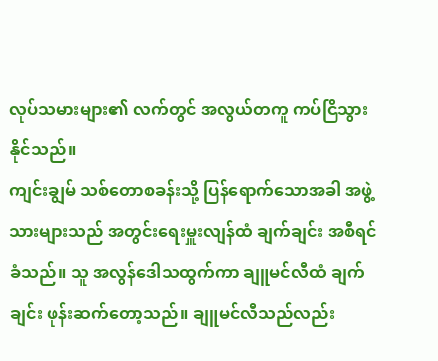လုပ်သမားများ၏ လက်တွင် အလွယ်တကူ ကပ်ငြိသွားနိုင်သည်။
ကျင်းချွမ် သစ်တောစခန်းသို့ ပြန်ရောက်သောအခါ အဖွဲ့သားများသည် အတွင်းရေးမှူးလျန်ထံ ချက်ချင်း အစီရင်ခံသည်။ သူ အလွန်ဒေါသထွက်ကာ ချူမင်လီထံ ချက်ချင်း ဖုန်းဆက်တော့သည်။ ချူမင်လီသည်လည်း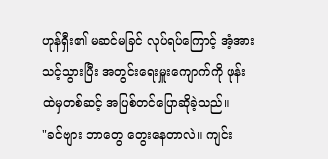ဟုန်ရှီး၏ မဆင်မခြင် လုပ်ရပ်ကြောင့် အံ့အားသင့်သွားပြီး အတွင်းရေးမှူးကျောက်ကို ဖုန်းထဲမှတစ်ဆင့် အပြစ်တင်ပြောဆိုခဲ့သည်။
"ခင်ဗျား ဘာတွေ တွေးနေတာလဲ။ ကျင်း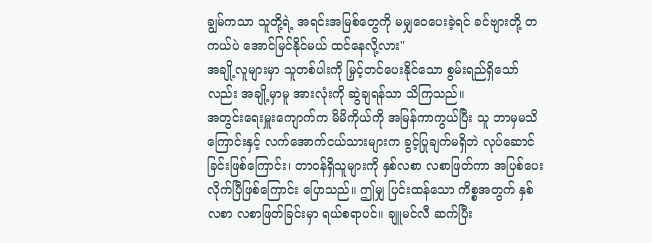ချွမ်ကသာ သူတို့ရဲ့ အရင်းအမြစ်တွေကို မမျှဝေပေးခဲ့ရင် ခင်ဗျားတို့ တကယ်ပဲ အောင်မြင်နိုင်မယ် ထင်နေလို့လား"
အချို့လူများမှာ သူတစ်ပါးကို မြှင့်တင်ပေးနိုင်သော စွမ်းရည်ရှိသော်လည်း အချို့မှာမူ အားလုံးကို ဆွဲချရန်သာ သိကြသည်။
အတွင်းရေးမှူးကျောက်က မိမိကိုယ်ကို အမြန်ကာကွယ်ပြီး သူ ဘာမှမသိကြောင်းနှင့် လက်အောက်ငယ်သားများက ခွင့်ပြုချက်မရှိဘဲ လုပ်ဆောင်ခြင်းဖြစ်ကြောင်း၊ တာဝန်ရှိသူများကို နှစ်လစာ လစာဖြတ်ကာ အပြစ်ပေးလိုက်ပြီဖြစ်ကြောင်း ပြောသည်။ ဤမျှ ပြင်းထန်သော ကိစ္စအတွက် နှစ်လစာ လစာဖြတ်ခြင်းမှာ ရယ်စရာပင်။ ချူမင်လီ ဆက်ပြီး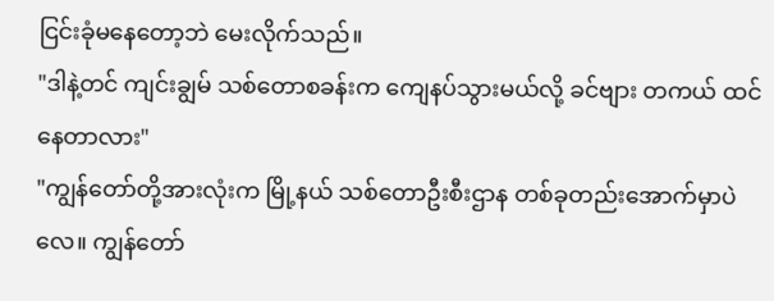ငြင်းခုံမနေတော့ဘဲ မေးလိုက်သည်။
"ဒါနဲ့တင် ကျင်းချွမ် သစ်တောစခန်းက ကျေနပ်သွားမယ်လို့ ခင်ဗျား တကယ် ထင်နေတာလား"
"ကျွန်တော်တို့အားလုံးက မြို့နယ် သစ်တောဦးစီးဌာန တစ်ခုတည်းအောက်မှာပဲလေ။ ကျွန်တော်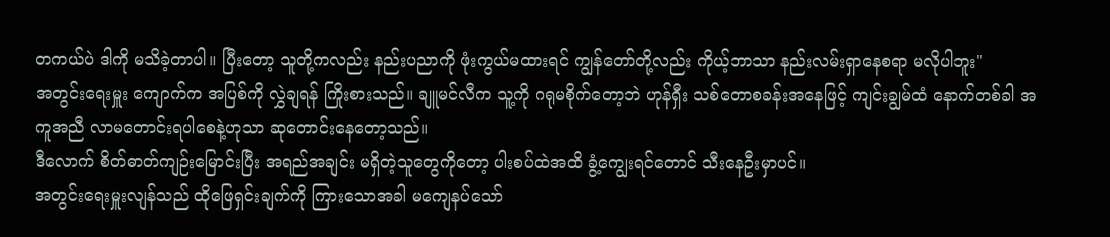တကယ်ပဲ ဒါကို မသိခဲ့တာပါ။ ပြီးတော့ သူတို့ကလည်း နည်းပညာကို ဖုံးကွယ်မထားရင် ကျွန်တော်တို့လည်း ကိုယ့်ဘာသာ နည်းလမ်းရှာနေစရာ မလိုပါဘူး"
အတွင်းရေးမှူး ကျောက်က အပြစ်ကို လွှဲချရန် ကြိုးစားသည်။ ချူမင်လီက သူ့ကို ဂရုမစိုက်တော့ဘဲ ဟုန်ရှီး သစ်တောစခန်းအနေဖြင့် ကျင်းချွမ်ထံ နောက်တစ်ခါ အကူအညီ လာမတောင်းရပါစေနဲ့ဟုသာ ဆုတောင်းနေတော့သည်။
ဒီလောက် စိတ်ဓာတ်ကျဉ်းမြောင်းပြီး အရည်အချင်း မရှိတဲ့သူတွေကိုတော့ ပါးစပ်ထဲအထိ ခွံ့ကျွေးရင်တောင် သီးနေဦးမှာပင်။
အတွင်းရေးမှူးလျန်သည် ထိုဖြေရှင်းချက်ကို ကြားသောအခါ မကျေနပ်သော်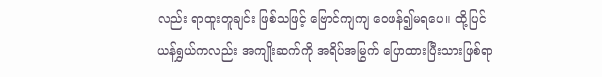လည်း ရာထူးတူချင်း ဖြစ်သဖြင့် ဗြောင်ကျကျ ဝေဖန်၍မရပေ။ ထို့ပြင် ယန်ရွှယ်ကလည်း အကျိုးဆက်ကို အရိပ်အမြွက် ပြောထားပြီးသားဖြစ်ရာ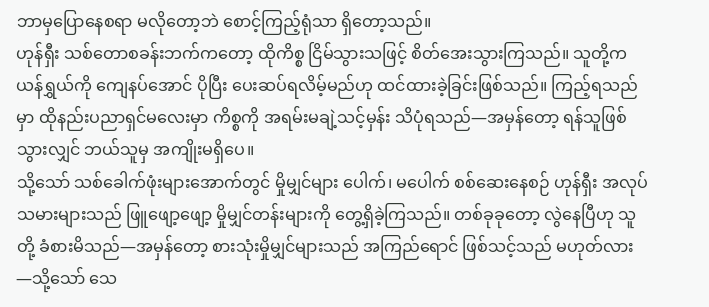ဘာမှပြောနေစရာ မလိုတော့ဘဲ စောင့်ကြည့်ရုံသာ ရှိတော့သည်။
ဟုန်ရှီး သစ်တောစခန်းဘက်ကတော့ ထိုကိစ္စ ငြိမ်သွားသဖြင့် စိတ်အေးသွားကြသည်။ သူတို့က ယန်ရွှယ်ကို ကျေနပ်အောင် ပိုပြီး ပေးဆပ်ရလိမ့်မည်ဟု ထင်ထားခဲ့ခြင်းဖြစ်သည်။ ကြည့်ရသည်မှာ ထိုနည်းပညာရှင်မလေးမှာ ကိစ္စကို အရမ်းမချဲ့သင့်မှန်း သိပုံရသည်—အမှန်တော့ ရန်သူဖြစ်သွားလျှင် ဘယ်သူမှ အကျိုးမရှိပေ။
သို့သော် သစ်ခေါက်ဖုံးများအောက်တွင် မှိုမျှင်များ ပေါက်၊ မပေါက် စစ်ဆေးနေစဉ် ဟုန်ရှီး အလုပ်သမားများသည် ဖြူဖျော့ဖျော့ မှိုမျှင်တန်းများကို တွေ့ရှိခဲ့ကြသည်။ တစ်ခုခုတော့ လွဲနေပြီဟု သူတို့ ခံစားမိသည်—အမှန်တော့ စားသုံးမှိုမျှင်များသည် အကြည်ရောင် ဖြစ်သင့်သည် မဟုတ်လား—သို့သော် သေ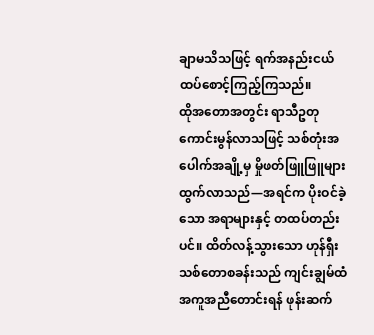ချာမသိသဖြင့် ရက်အနည်းငယ် ထပ်စောင့်ကြည့်ကြသည်။
ထိုအတောအတွင်း ရာသီဥတု ကောင်းမွန်လာသဖြင့် သစ်တုံးအပေါက်အချို့မှ မှိုဖတ်ဖြူဖြူများ ထွက်လာသည်—အရင်က ပိုးဝင်ခဲ့သော အရာများနှင့် တထပ်တည်းပင်။ ထိတ်လန့်သွားသော ဟုန်ရှီး သစ်တောစခန်းသည် ကျင်းချွမ်ထံ အကူအညီတောင်းရန် ဖုန်းဆက်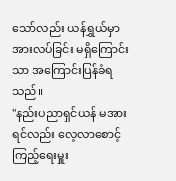သော်လည်း ယန်ရွှယ်မှာ အားလပ်ခြင်း မရှိကြောင်းသာ အကြောင်းပြန်ခံရသည်။
"နည်းပညာရှင်ယန် မအားရင်လည်း လေ့လာစောင့်ကြည့်ရေးမှူး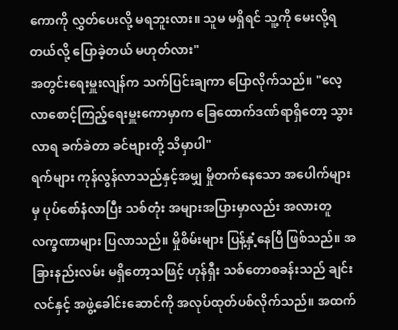ကောကို လွှတ်ပေးလို့ မရဘူးလား။ သူမ မရှိရင် သူ့ကို မေးလို့ရတယ်လို့ ပြောခဲ့တယ် မဟုတ်လား"
အတွင်းရေးမှူးလျန်က သက်ပြင်းချကာ ပြောလိုက်သည်။ "လေ့လာစောင့်ကြည့်ရေးမှူးကောမှာက ခြေထောက်ဒဏ်ရာရှိတော့ သွားလာရ ခက်ခဲတာ ခင်ဗျားတို့ သိမှာပါ"
ရက်များ ကုန်လွန်လာသည်နှင့်အမျှ မှိုတက်နေသော အပေါက်များမှ ပုပ်စော်နံလာပြီး သစ်တုံး အများအပြားမှာလည်း အလားတူ လက္ခဏာများ ပြလာသည်။ မှိုစိမ်းများ ပြန့်နှံ့နေပြီ ဖြစ်သည်။ အခြားနည်းလမ်း မရှိတော့သဖြင့် ဟုန်ရှီး သစ်တောစခန်းသည် ချင်းလင်နှင့် အဖွဲ့ခေါင်းဆောင်ကို အလုပ်ထုတ်ပစ်လိုက်သည်။ အထက်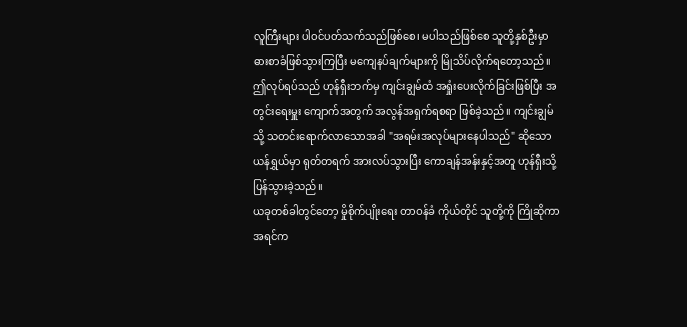လူကြီးများ ပါဝင်ပတ်သက်သည်ဖြစ်စေ၊ မပါသည်ဖြစ်စေ သူတို့နှစ်ဦးမှာ ဓားစာခံဖြစ်သွားကြပြီး မကျေနပ်ချက်များကို မြိုသိပ်လိုက်ရတော့သည်။
ဤလုပ်ရပ်သည် ဟုန်ရှီးဘက်မှ ကျင်းချွမ်ထံ အရှုံးပေးလိုက်ခြင်းဖြစ်ပြီး အတွင်းရေးမှူး ကျောက်အတွက် အလွန်အရှက်ရစရာ ဖြစ်ခဲ့သည်။ ကျင်းချွမ်သို့ သတင်းရောက်လာသောအခါ "အရမ်းအလုပ်များနေပါသည်" ဆိုသော ယန်ရွှယ်မှာ ရုတ်တရက် အားလပ်သွားပြီး ကောချန်အန်းနှင့်အတူ ဟုန်ရှီးသို့ ပြန်သွားခဲ့သည်။
ယခုတစ်ခါတွင်တော့ မှိုစိုက်ပျိုးရေး တာဝန်ခံ ကိုယ်တိုင် သူတို့ကို ကြိုဆိုကာ အရင်က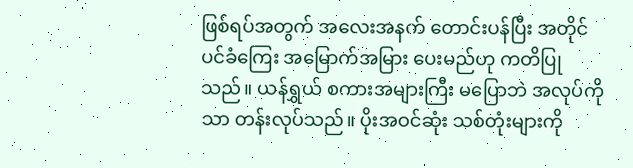ဖြစ်ရပ်အတွက် အလေးအနက် တောင်းပန်ပြီး အတိုင်ပင်ခံကြေး အမြောက်အမြား ပေးမည်ဟု ကတိပြုသည်။ ယန်ရွှယ် စကားအများကြီး မပြောဘဲ အလုပ်ကိုသာ တန်းလုပ်သည်။ ပိုးအဝင်ဆုံး သစ်တုံးများကို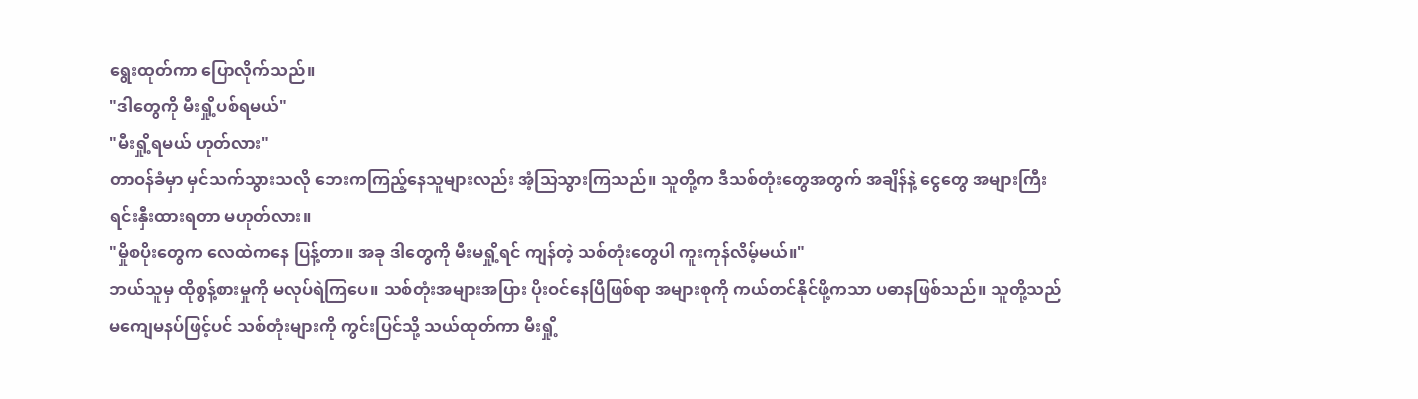ရွေးထုတ်ကာ ပြောလိုက်သည်။
"ဒါတွေကို မီးရှို့ပစ်ရမယ်"
"မီးရှို့ရမယ် ဟုတ်လား"
တာဝန်ခံမှာ မှင်သက်သွားသလို ဘေးကကြည့်နေသူများလည်း အံ့သြသွားကြသည်။ သူတို့က ဒီသစ်တုံးတွေအတွက် အချိန်နဲ့ ငွေတွေ အများကြီး ရင်းနှီးထားရတာ မဟုတ်လား။
"မှိုစပိုးတွေက လေထဲကနေ ပြန့်တာ။ အခု ဒါတွေကို မီးမရှို့ရင် ကျန်တဲ့ သစ်တုံးတွေပါ ကူးကုန်လိမ့်မယ်။"
ဘယ်သူမှ ထိုစွန့်စားမှုကို မလုပ်ရဲကြပေ။ သစ်တုံးအများအပြား ပိုးဝင်နေပြီဖြစ်ရာ အများစုကို ကယ်တင်နိုင်ဖို့ကသာ ပဓာနဖြစ်သည်။ သူတို့သည် မကျေမနပ်ဖြင့်ပင် သစ်တုံးများကို ကွင်းပြင်သို့ သယ်ထုတ်ကာ မီးရှို့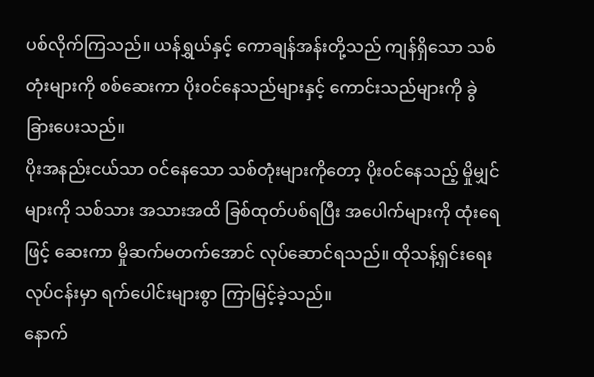ပစ်လိုက်ကြသည်။ ယန်ရွှယ်နှင့် ကောချန်အန်းတို့သည် ကျန်ရှိသော သစ်တုံးများကို စစ်ဆေးကာ ပိုးဝင်နေသည်များနှင့် ကောင်းသည်များကို ခွဲခြားပေးသည်။
ပိုးအနည်းငယ်သာ ဝင်နေသော သစ်တုံးများကိုတော့ ပိုးဝင်နေသည့် မှိုမျှင်များကို သစ်သား အသားအထိ ခြစ်ထုတ်ပစ်ရပြီး အပေါက်များကို ထုံးရေဖြင့် ဆေးကာ မှိုဆက်မတက်အောင် လုပ်ဆောင်ရသည်။ ထိုသန့်ရှင်းရေးလုပ်ငန်းမှာ ရက်ပေါင်းများစွာ ကြာမြင့်ခဲ့သည်။
နောက်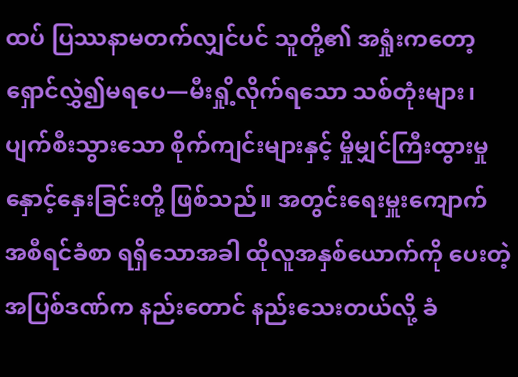ထပ် ပြဿနာမတက်လျှင်ပင် သူတို့၏ အရှုံးကတော့ ရှောင်လွှဲ၍မရပေ—မီးရှို့လိုက်ရသော သစ်တုံးများ၊ ပျက်စီးသွားသော စိုက်ကျင်းများနှင့် မှိုမျှင်ကြီးထွားမှု နှောင့်နှေးခြင်းတို့ ဖြစ်သည်။ အတွင်းရေးမှူးကျောက် အစီရင်ခံစာ ရရှိသောအခါ ထိုလူအနှစ်ယောက်ကို ပေးတဲ့ အပြစ်ဒဏ်က နည်းတောင် နည်းသေးတယ်လို့ ခံ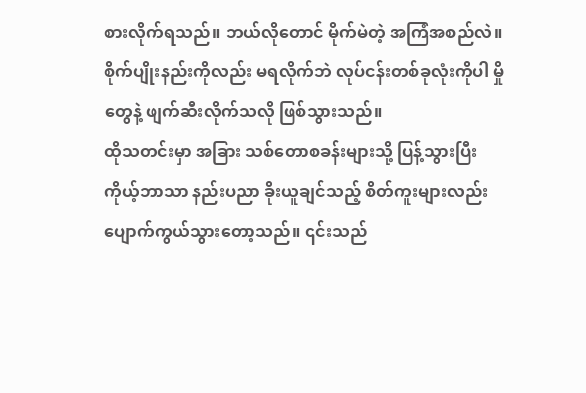စားလိုက်ရသည်။ ဘယ်လိုတောင် မိုက်မဲတဲ့ အကြံအစည်လဲ။ စိုက်ပျိုးနည်းကိုလည်း မရလိုက်ဘဲ လုပ်ငန်းတစ်ခုလုံးကိုပါ မှိုတွေနဲ့ ဖျက်ဆီးလိုက်သလို ဖြစ်သွားသည်။
ထိုသတင်းမှာ အခြား သစ်တောစခန်းများသို့ ပြန့်သွားပြီး ကိုယ့်ဘာသာ နည်းပညာ ခိုးယူချင်သည့် စိတ်ကူးများလည်း ပျောက်ကွယ်သွားတော့သည်။ ၎င်းသည်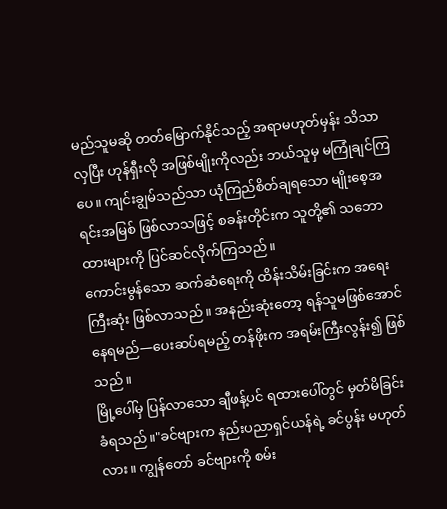မည်သူမဆို တတ်မြောက်နိုင်သည့် အရာမဟုတ်မှန်း သိသာလှပြီး ဟုန်ရှီးလို အဖြစ်မျိုးကိုလည်း ဘယ်သူမှ မကြုံချင်ကြပေ။ ကျင်းချွမ်သည်သာ ယုံကြည်စိတ်ချရသော မျိုးစေ့အရင်းအမြစ် ဖြစ်လာသဖြင့် စခန်းတိုင်းက သူတို့၏ သဘောထားများကို ပြင်ဆင်လိုက်ကြသည်။
ကောင်းမွန်သော ဆက်ဆံရေးကို ထိန်းသိမ်းခြင်းက အရေးကြီးဆုံး ဖြစ်လာသည်။ အနည်းဆုံးတော့ ရန်သူမဖြစ်အောင် နေရမည်—ပေးဆပ်ရမည့် တန်ဖိုးက အရမ်းကြီးလွန်း၍ ဖြစ်သည်။
မြို့ပေါ်မှ ပြန်လာသော ချီဖန့်ပင် ရထားပေါ်တွင် မှတ်မိခြင်း ခံရသည်။"ခင်ဗျားက နည်းပညာရှင်ယန်ရဲ့ ခင်ပွန်း မဟုတ်လား။ ကျွန်တော် ခင်ဗျားကို စမ်း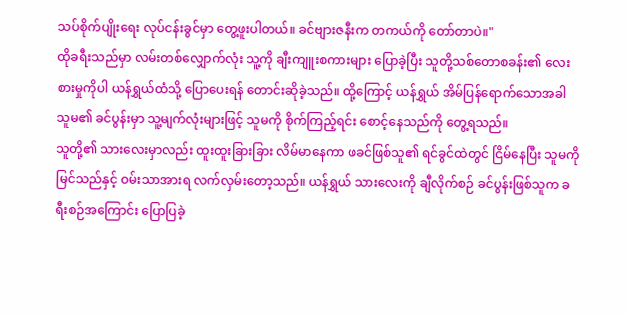သပ်စိုက်ပျိုးရေး လုပ်ငန်းခွင်မှာ တွေ့ဖူးပါတယ်။ ခင်ဗျားဇနီးက တကယ်ကို တော်တာပဲ။"
ထိုခရီးသည်မှာ လမ်းတစ်လျှောက်လုံး သူ့ကို ချီးကျူးစကားများ ပြောခဲ့ပြီး သူတို့သစ်တောစခန်း၏ လေးစားမှုကိုပါ ယန်ရွှယ်ထံသို့ ပြောပေးရန် တောင်းဆိုခဲ့သည်။ ထို့ကြောင့် ယန်ရွှယ် အိမ်ပြန်ရောက်သောအခါ သူမ၏ ခင်ပွန်းမှာ သူ့မျက်လုံးများဖြင့် သူမကို စိုက်ကြည့်ရင်း စောင့်နေသည်ကို တွေ့ရသည်။
သူတို့၏ သားလေးမှာလည်း ထူးထူးခြားခြား လိမ်မာနေကာ ဖခင်ဖြစ်သူ၏ ရင်ခွင်ထဲတွင် ငြိမ်နေပြီး သူမကို မြင်သည်နှင့် ဝမ်းသာအားရ လက်လှမ်းတော့သည်။ ယန်ရွှယ် သားလေးကို ချီလိုက်စဉ် ခင်ပွန်းဖြစ်သူက ခရီးစဉ်အကြောင်း ပြောပြခဲ့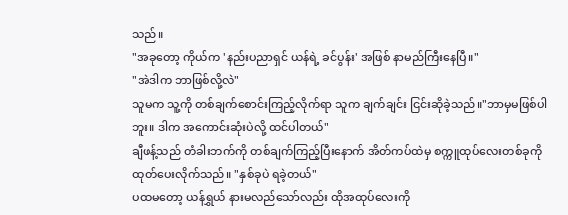သည်။
"အခုတော့ ကိုယ်က 'နည်းပညာရှင် ယန်ရဲ့ ခင်ပွန်း' အဖြစ် နာမည်ကြီးနေပြီ။"
"အဲဒါက ဘာဖြစ်လို့လဲ"
သူမက သူ့ကို တစ်ချက်စောင်းကြည့်လိုက်ရာ သူက ချက်ချင်း ငြင်းဆိုခဲ့သည်။"ဘာမှမဖြစ်ပါဘူး။ ဒါက အကောင်းဆုံးပဲလို့ ထင်ပါတယ်"
ချီဖန့်သည် တံခါးဘက်ကို တစ်ချက်ကြည့်ပြီးနောက် အိတ်ကပ်ထဲမှ စက္ကူထုပ်လေးတစ်ခုကို ထုတ်ပေးလိုက်သည်။ "နှစ်ခုပဲ ရခဲ့တယ်"
ပထမတော့ ယန်ရွှယ် နားမလည်သော်လည်း ထိုအထုပ်လေးကို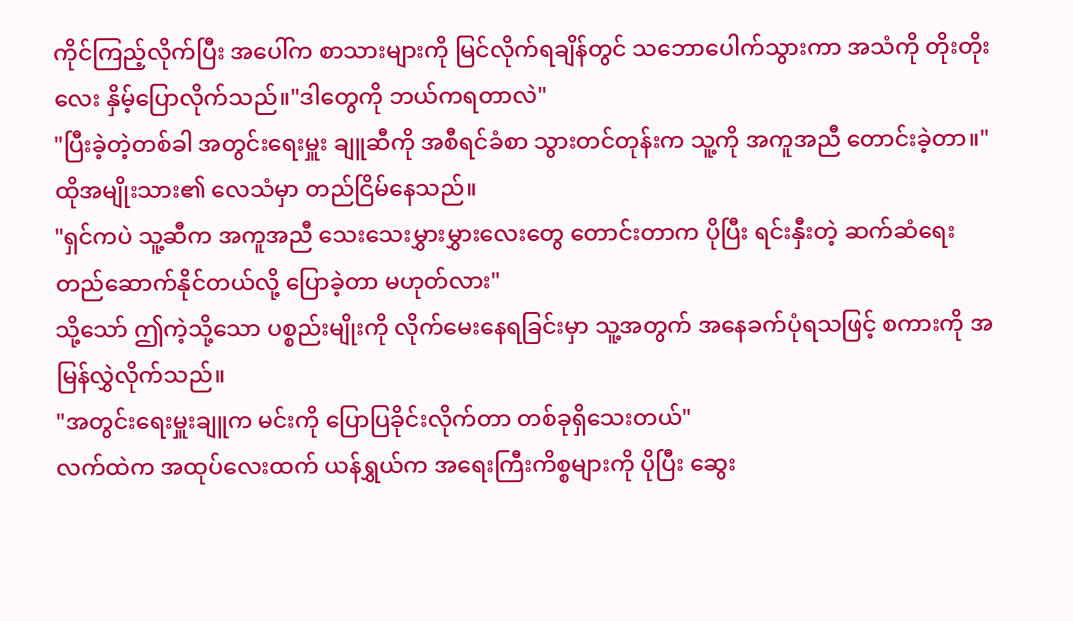ကိုင်ကြည့်လိုက်ပြီး အပေါ်က စာသားများကို မြင်လိုက်ရချိန်တွင် သဘောပေါက်သွားကာ အသံကို တိုးတိုးလေး နှိမ့်ပြောလိုက်သည်။"ဒါတွေကို ဘယ်ကရတာလဲ"
"ပြီးခဲ့တဲ့တစ်ခါ အတွင်းရေးမှူး ချူဆီကို အစီရင်ခံစာ သွားတင်တုန်းက သူ့ကို အကူအညီ တောင်းခဲ့တာ။" ထိုအမျိုးသား၏ လေသံမှာ တည်ငြိမ်နေသည်။
"ရှင်ကပဲ သူ့ဆီက အကူအညီ သေးသေးမွှားမွှားလေးတွေ တောင်းတာက ပိုပြီး ရင်းနှီးတဲ့ ဆက်ဆံရေး တည်ဆောက်နိုင်တယ်လို့ ပြောခဲ့တာ မဟုတ်လား"
သို့သော် ဤကဲ့သို့သော ပစ္စည်းမျိုးကို လိုက်မေးနေရခြင်းမှာ သူ့အတွက် အနေခက်ပုံရသဖြင့် စကားကို အမြန်လွှဲလိုက်သည်။
"အတွင်းရေးမှူးချူက မင်းကို ပြောပြခိုင်းလိုက်တာ တစ်ခုရှိသေးတယ်"
လက်ထဲက အထုပ်လေးထက် ယန်ရွှယ်က အရေးကြီးကိစ္စများကို ပိုပြီး ဆွေး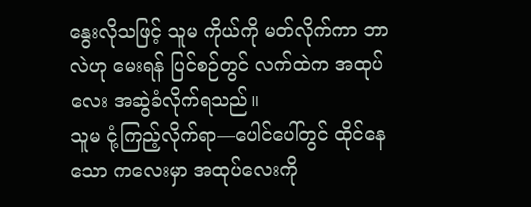နွေးလိုသဖြင့် သူမ ကိုယ်ကို မတ်လိုက်ကာ ဘာလဲဟု မေးရန် ပြင်စဉ်တွင် လက်ထဲက အထုပ်လေး အဆွဲခံလိုက်ရသည်။
သူမ ငုံ့ကြည့်လိုက်ရာ—ပေါင်ပေါ်တွင် ထိုင်နေသော ကလေးမှာ အထုပ်လေးကို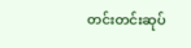တင်းတင်းဆုပ်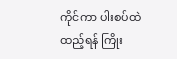ကိုင်ကာ ပါးစပ်ထဲ ထည့်ရန် ကြိုး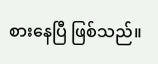စားနေပြီ ဖြစ်သည်။